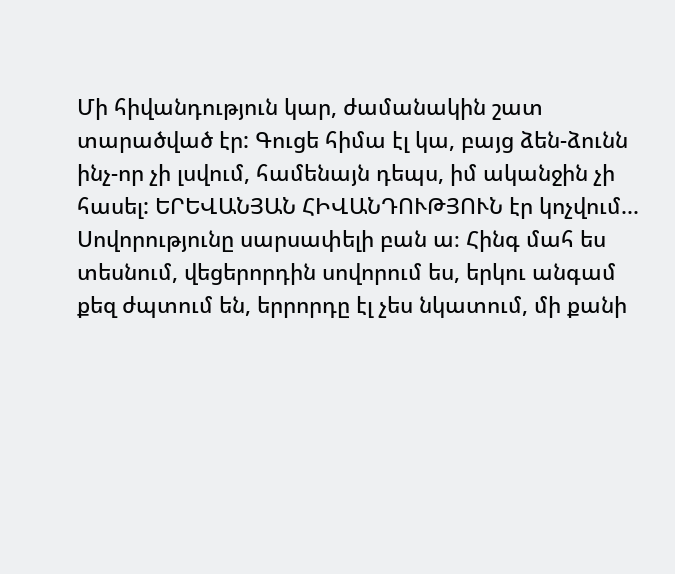Մի հիվանդություն կար, ժամանակին շատ տարածված էր: Գուցե հիմա էլ կա, բայց ձեն-ձունն ինչ-որ չի լսվում, համենայն դեպս, իմ ականջին չի հասել: ԵՐԵՎԱՆՅԱՆ ՀԻՎԱՆԴՈՒԹՅՈՒՆ էր կոչվում...
Սովորությունը սարսափելի բան ա։ Հինգ մահ ես տեսնում, վեցերորդին սովորում ես, երկու անգամ քեզ ժպտում են, երրորդը էլ չես նկատում, մի քանի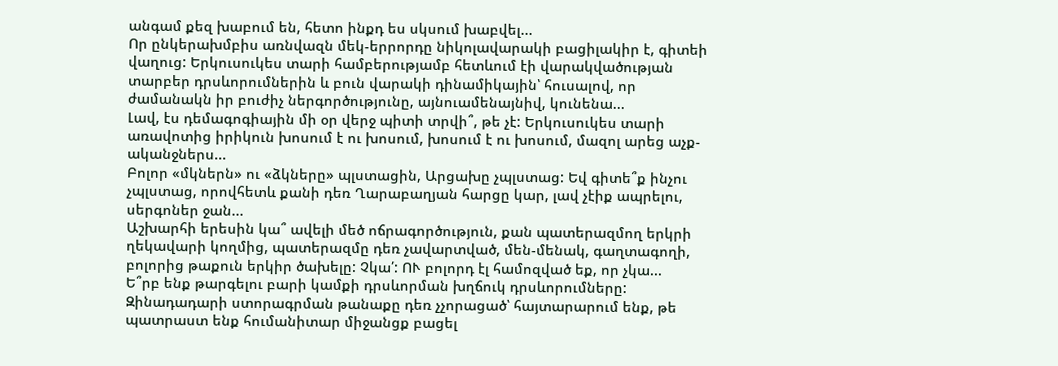անգամ քեզ խաբում են, հետո ինքդ ես սկսում խաբվել...
Որ ընկերախմբիս առնվազն մեկ-երրորդը նիկոլավարակի բացիլակիր է, գիտեի վաղուց: Երկուսուկես տարի համբերությամբ հետևում էի վարակվածության տարբեր դրսևորումներին և բուն վարակի դինամիկային՝ հուսալով, որ ժամանակն իր բուժիչ ներգործությունը, այնուամենայնիվ, կունենա...
Լավ, էս դեմագոգիային մի օր վերջ պիտի տրվի՞, թե չէ: Երկուսուկես տարի առավոտից իրիկուն խոսում է ու խոսում, խոսում է ու խոսում, մազոլ արեց աչք-ականջներս...
Բոլոր «մկներն» ու «ձկները» պլստացին, Արցախը չպլստաց: Եվ գիտե՞ք ինչու չպլստաց, որովհետև քանի դեռ Ղարաբաղյան հարցը կար, լավ չէիք ապրելու, սերգոներ ջան...
Աշխարհի երեսին կա՞ ավելի մեծ ոճրագործություն, քան պատերազմող երկրի ղեկավարի կողմից, պատերազմը դեռ չավարտված, մեն-մենակ, գաղտագողի, բոլորից թաքուն երկիր ծախելը: Չկա՛: ՈՒ բոլորդ էլ համոզված եք, որ չկա...
Ե՞րբ ենք թարգելու բարի կամքի դրսևորման խղճուկ դրսևորումները: Զինադադարի ստորագրման թանաքը դեռ չչորացած՝ հայտարարում ենք, թե պատրաստ ենք հումանիտար միջանցք բացել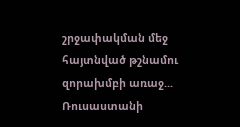շրջափակման մեջ հայտնված թշնամու զորախմբի առաջ...
Ռուսաստանի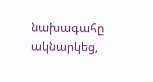նախագահը ակնարկեց,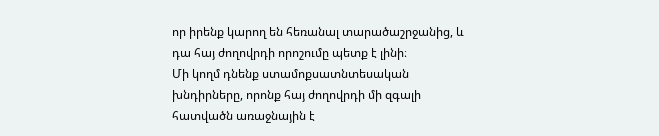որ իրենք կարող են հեռանալ տարածաշրջանից, և դա հայ ժողովրդի որոշումը պետք է լինի։
Մի կողմ դնենք ստամոքսատնտեսական խնդիրները, որոնք հայ ժողովրդի մի զգալի հատվածն առաջնային է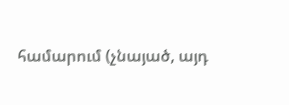համարում (չնայած, այդ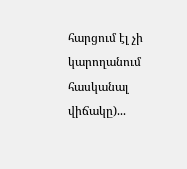հարցում էլ չի կարողանում հասկանալ վիճակը)...